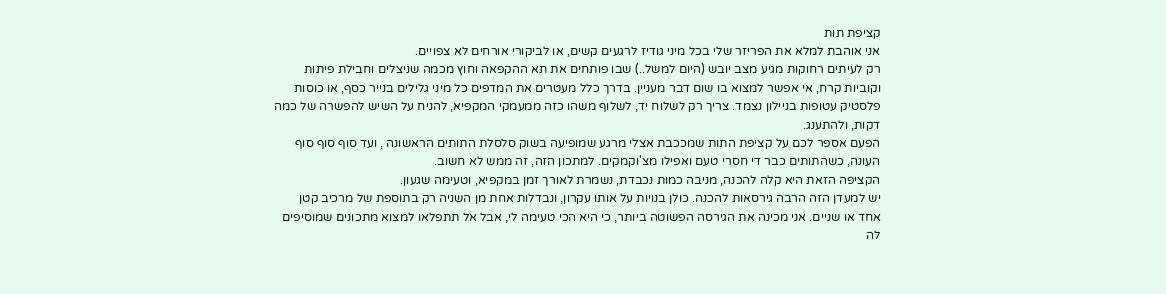קציפת תות
אני אוהבת למלא את הפריזר שלי בכל מיני גודיז לרגעים קשים, או לביקורי אורחים לא צפויים.
רק לעיתים רחוקות מגיע מצב יובש (היום למשל..) שבו פותחים את תא ההקפאה וחוץ מכמה שניצלים וחבילת פיתות וקוביות קרח, אי אפשר למצוא בו שום דבר מעניין. בדרך כלל מעטרים את המדפים כל מיני גלילים בנייר כסף, או כוסות פלסטיק עטופות בניילון נצמד. צריך רק לשלוח יד, לשלוף משהו כזה ממעמקי המקפיא, להניח על השיש להפשרה של כמה דקות, ולהתענג.
הפעם אספר לכם על קציפת התות שמככבת אצלי מרגע שמופיעה בשוק סלסלת התותים הראשונה , ועד סוף סוף סוף העונה, כשהתותים כבר די חסרי טעם ואפילו מצ'וקמקים. למתכון הזה, זה ממש לא חשוב.
הקציפה הזאת היא קלה להכנה, מניבה כמות נכבדת, נשמרת לאורך זמן במקפיא, וטעימה שגעון.
יש למעדן הזה הרבה גירסאות להכנה. כולן בנויות על אותו עקרון, ונבדלות אחת מן השניה רק בתוספת של מרכיב קטן אחד או שניים. אני מכינה את הגירסה הפשוטה ביותר, כי היא הכי טעימה לי, אבל אל תתפלאו למצוא מתכונים שמוסיפים לה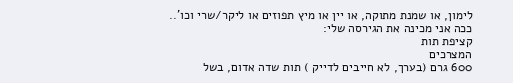לימון, או שמנת מתוקה, או יין או מיץ תפוזים או ליקר/שרי וכו'..
ככה אני מכינה את הגירסה שלי:
קציפת תות
המצרכים
600 גרם (בערך, לא חייבים לדייק ) תות שדה אדום, בשל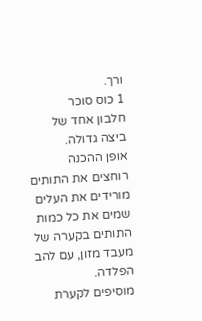ורך.
1 כוס סוכר
חלבון אחד של ביצה גדולה.
אופן ההכנה
רוחצים את התותים
מורידים את העלים
שמים את כל כמות התותים בקערה של מעבד מזון, עם להב הפלדה.
מוסיפים לקערת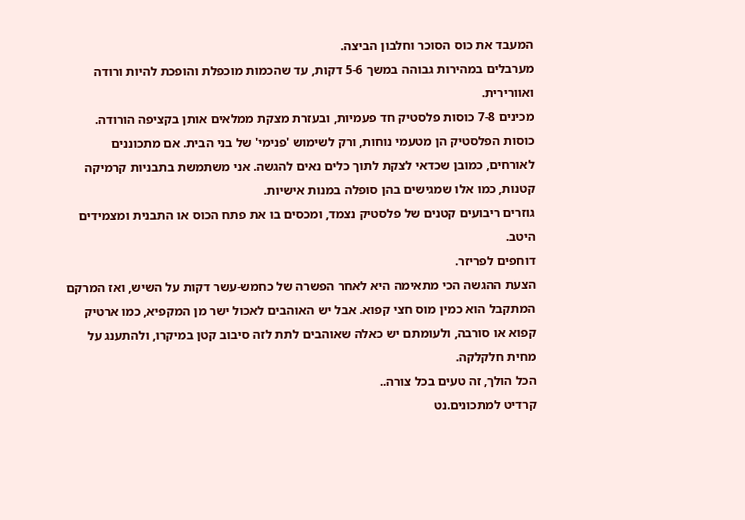המעבד את כוס הסוכר וחלבון הביצה.
מערבלים במהירות גבוהה במשך 5-6 דקות, עד שהכמות מוכפלת והופכת להיות ורודה ואוורירית.
מכינים 7-8 כוסות פלסטיק חד פעמיות, ובעזרת מצקת ממלאים אותן בקציפה הורודה.
כוסות הפלסטיק הן מטעמי נוחות, ורק לשימוש 'פנימי' של בני הבית. אם מתכוננים לאורחים, כמובן שכדאי לצקת לתוך כלים נאים להגשה. אני משתמשת בתבניות קרמיקה קטנות, כמו אלו שמגישים בהן סופלה במנות אישיות.
גוזרים ריבועים קטנים של פלסטיק נצמד, ומכסים בו את פתח הכוס או התבנית ומצמידים היטב.
דוחפים לפריזר.
הצעת ההגשה הכי מתאימה היא לאחר הפשרה של כחמש-עשר דקות על השיש, ואז המרקם המתקבל הוא כמין מוס חצי קפוא. אבל יש האוהבים לאכול ישר מן המקפיא, כמו ארטיק קפוא או סורבה, ולעומתם יש כאלה שאוהבים לתת לזה סיבוב קטן במיקרו, ולהתענג על מחית חלקלקה.
הכל הולך, זה טעים בכל צורה..
קרדיט למתכונים.נט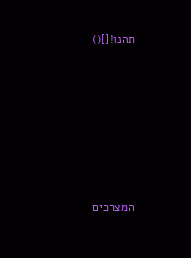תהנו![]()






המצרכים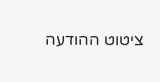ציטוט ההודעה